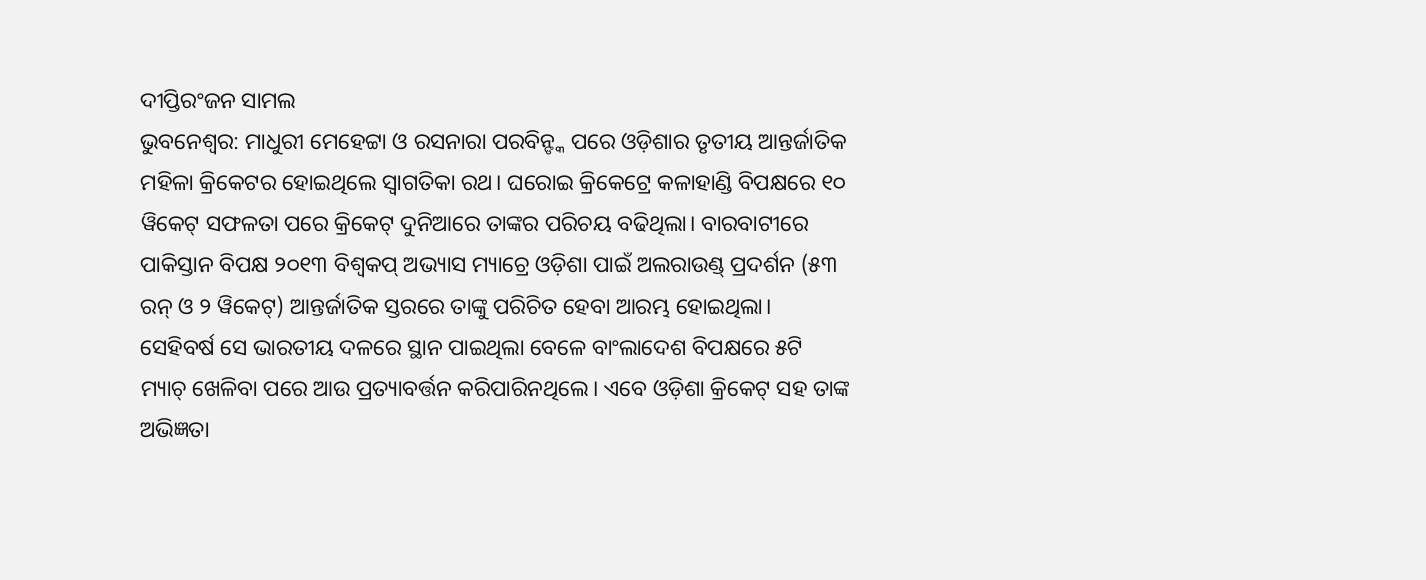ଦୀପ୍ତିରଂଜନ ସାମଲ
ଭୁବନେଶ୍ବର: ମାଧୁରୀ ମେହେଟ୍ଟା ଓ ରସନାରା ପରବିନ୍ଙ୍କ ପରେ ଓଡ଼ିଶାର ତୃତୀୟ ଆନ୍ତର୍ଜାତିକ ମହିଳା କ୍ରିକେଟର ହୋଇଥିଲେ ସ୍ବାଗତିକା ରଥ। ଘରୋଇ କ୍ରିକେଟ୍ରେ କଳାହାଣ୍ଡି ବିପକ୍ଷରେ ୧୦ ୱିକେଟ୍ ସଫଳତା ପରେ କ୍ରିକେଟ୍ ଦୁନିଆରେ ତାଙ୍କର ପରିଚୟ ବଢିଥିଲା। ବାରବାଟୀରେ ପାକିସ୍ତାନ ବିପକ୍ଷ ୨୦୧୩ ବିଶ୍ବକପ୍ ଅଭ୍ୟାସ ମ୍ୟାଚ୍ରେ ଓଡ଼ିଶା ପାଇଁ ଅଲରାଉଣ୍ଡ୍ ପ୍ରଦର୍ଶନ (୫୩ ରନ୍ ଓ ୨ ୱିକେଟ୍) ଆନ୍ତର୍ଜାତିକ ସ୍ତରରେ ତାଙ୍କୁ ପରିଚିତ ହେବା ଆରମ୍ଭ ହୋଇଥିଲା। ସେହିବର୍ଷ ସେ ଭାରତୀୟ ଦଳରେ ସ୍ଥାନ ପାଇଥିଲା ବେଳେ ବାଂଲାଦେଶ ବିପକ୍ଷରେ ୫ଟି ମ୍ୟାଚ୍ ଖେଳିବା ପରେ ଆଉ ପ୍ରତ୍ୟାବର୍ତ୍ତନ କରିପାରିନଥିଲେ। ଏବେ ଓଡ଼ିଶା କ୍ରିକେଟ୍ ସହ ତାଙ୍କ ଅଭିଜ୍ଞତା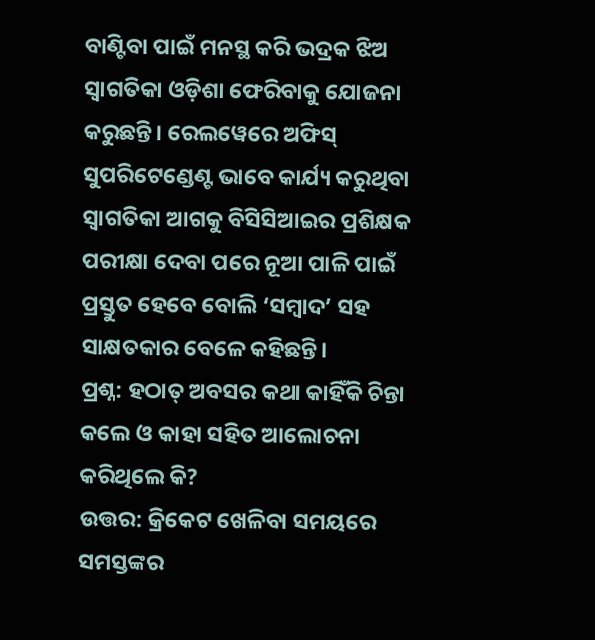ବାଣ୍ଟିବା ପାଇଁ ମନସ୍ଥ କରି ଭଦ୍ରକ ଝିଅ ସ୍ବାଗତିକା ଓଡ଼ିଶା ଫେରିବାକୁ ଯୋଜନା କରୁଛନ୍ତି। ରେଲୱେରେ ଅଫିସ୍ ସୁପରିଟେଣ୍ଡେଣ୍ଟ ଭାବେ କାର୍ଯ୍ୟ କରୁଥିବା ସ୍ବାଗତିକା ଆଗକୁ ବିସିସିଆଇର ପ୍ରଶିକ୍ଷକ ପରୀକ୍ଷା ଦେବା ପରେ ନୂଆ ପାଳି ପାଇଁ ପ୍ରସ୍ତୁତ ହେବେ ବୋଲି ‘ସମ୍ବାଦ’ ସହ ସାକ୍ଷତକାର ବେଳେ କହିଛନ୍ତି।
ପ୍ରଶ୍ନ: ହଠାତ୍ ଅବସର କଥା କାହିଁକି ଚିନ୍ତା କଲେ ଓ କାହା ସହିତ ଆଲୋଚନା କରିଥିଲେ କି?
ଉତ୍ତର: କ୍ରିକେଟ ଖେଳିବା ସମୟରେ ସମସ୍ତଙ୍କର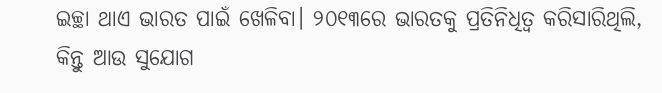ଇଚ୍ଛା ଥାଏ ଭାରତ ପାଇଁ ଖେଳିବା। ୨୦୧୩ରେ ଭାରତକୁ ପ୍ରତିନିଧିତ୍ବ କରିସାରିଥିଲି, କିନ୍ତୁ ଆଉ ସୁଯୋଗ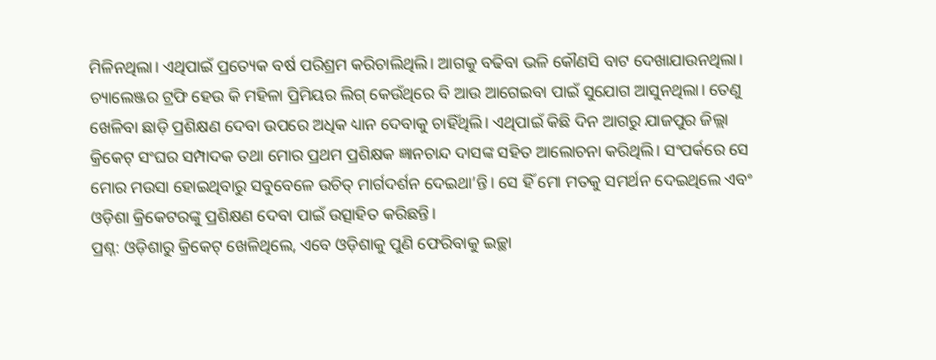ମିଳିନଥିଲା। ଏଥିପାଇଁ ପ୍ରତ୍ୟେକ ବର୍ଷ ପରିଶ୍ରମ କରିଚାଲିଥିଲି। ଆଗକୁ ବଢିବା ଭଳି କୌଣସି ବାଟ ଦେଖାଯାଉନଥିଲା। ଚ୍ୟାଲେଞ୍ଜର ଟ୍ରଫି ହେଉ କି ମହିଳା ପ୍ରିମିୟର ଲିଗ୍ କେଉଁଥିରେ ବି ଆଉ ଆଗେଇବା ପାଇଁ ସୁଯୋଗ ଆସୁନଥିଲା। ତେଣୁ ଖେଳିବା ଛାଡ଼ି ପ୍ରଶିକ୍ଷଣ ଦେବା ଉପରେ ଅଧିକ ଧ୍ୟାନ ଦେବାକୁ ଚାହିଁଥିଲି। ଏଥିପାଇଁ କିଛି ଦିନ ଆଗରୁ ଯାଜପୁର ଜିଲ୍ଲା କ୍ରିକେଟ୍ ସଂଘର ସମ୍ପାଦକ ତଥା ମୋର ପ୍ରଥମ ପ୍ରଶିକ୍ଷକ ଜ୍ଞାନଚାନ୍ଦ ଦାସଙ୍କ ସହିତ ଆଲୋଚନା କରିଥିଲି। ସଂପର୍କରେ ସେ ମୋର ମଉସା ହୋଇଥିବାରୁ ସବୁବେଳେ ଉଚିତ୍ ମାର୍ଗଦର୍ଶନ ଦେଇଥା’ନ୍ତି। ସେ ହିଁ ମୋ ମତକୁ ସମର୍ଥନ ଦେଇଥିଲେ ଏବଂ ଓଡ଼ିଶା କ୍ରିକେଟରଙ୍କୁ ପ୍ରଶିକ୍ଷଣ ଦେବା ପାଇଁ ଉତ୍ସାହିତ କରିଛନ୍ତି।
ପ୍ରଶ୍ନ: ଓଡ଼ିଶାରୁ କ୍ରିକେଟ୍ ଖେଳିଥିଲେ, ଏବେ ଓଡ଼ିଶାକୁ ପୁଣି ଫେରିବାକୁ ଇଚ୍ଛା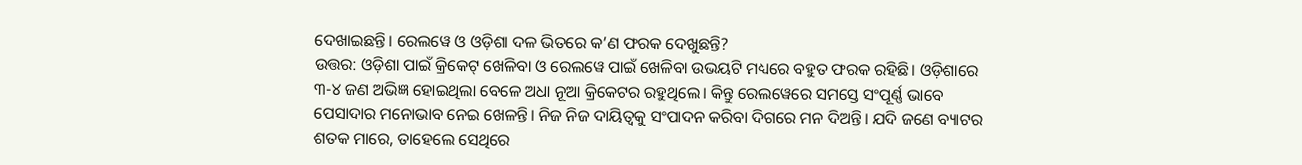ଦେଖାଇଛନ୍ତି। ରେଲୱେ ଓ ଓଡ଼ିଶା ଦଳ ଭିତରେ କ’ଣ ଫରକ ଦେଖୁଛନ୍ତି?
ଉତ୍ତର: ଓଡ଼ିଶା ପାଇଁ କ୍ରିକେଟ୍ ଖେଳିବା ଓ ରେଲୱେ ପାଇଁ ଖେଳିବା ଉଭୟଟି ମଧ୍ୟରେ ବହୁତ ଫରକ ରହିଛି। ଓଡ଼ିଶାରେ ୩-୪ ଜଣ ଅଭିଜ୍ଞ ହୋଇଥିଲା ବେଳେ ଅଧା ନୂଆ କ୍ରିକେଟର ରହୁଥିଲେ। କିନ୍ତୁ ରେଲୱେରେ ସମସ୍ତେ ସଂପୂର୍ଣ୍ଣ ଭାବେ ପେସାଦାର ମନୋଭାବ ନେଇ ଖେଳନ୍ତି। ନିଜ ନିଜ ଦାୟିତ୍ବକୁ ସଂପାଦନ କରିବା ଦିଗରେ ମନ ଦିଅନ୍ତି। ଯଦି ଜଣେ ବ୍ୟାଟର ଶତକ ମାରେ, ତାହେଲେ ସେଥିରେ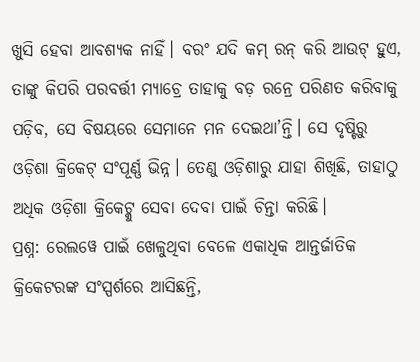ଖୁସି ହେବା ଆବଶ୍ୟକ ନାହିଁ। ବରଂ ଯଦି କମ୍ ରନ୍ କରି ଆଉଟ୍ ହୁଏ, ତାଙ୍କୁ କିପରି ପରବର୍ତ୍ତୀ ମ୍ୟାଚ୍ରେ ତାହାକୁ ବଡ଼ ରନ୍ରେ ପରିଣତ କରିବାକୁ ପଡ଼ିବ, ସେ ବିଷୟରେ ସେମାନେ ମନ ଦେଇଥା’ନ୍ତି। ସେ ଦୃଷ୍ଟିରୁ ଓଡ଼ିଶା କ୍ରିକେଟ୍ ସଂପୂର୍ଣ୍ଣ ଭିନ୍ନ। ତେଣୁ ଓଡ଼ିଶାରୁ ଯାହା ଶିଖିଛି, ତାହାଠୁ ଅଧିକ ଓଡ଼ିଶା କ୍ରିକେଟ୍କୁ ସେବା ଦେବା ପାଇଁ ଚିନ୍ତା କରିଛି।
ପ୍ରଶ୍ନ: ରେଲୱେ ପାଇଁ ଖେଳୁଥିବା ବେଳେ ଏକାଧିକ ଆନ୍ତର୍ଜାତିକ କ୍ରିକେଟରଙ୍କ ସଂସ୍ପର୍ଶରେ ଆସିଛନ୍ତି,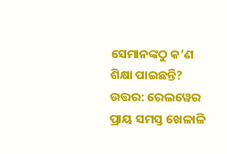ସେମାନଙ୍କଠୁ କ’ଣ ଶିକ୍ଷା ପାଇଛନ୍ତି?
ଉତ୍ତର: ରେଲୱେର ପ୍ରାୟ ସମସ୍ତ ଖେଳାଳି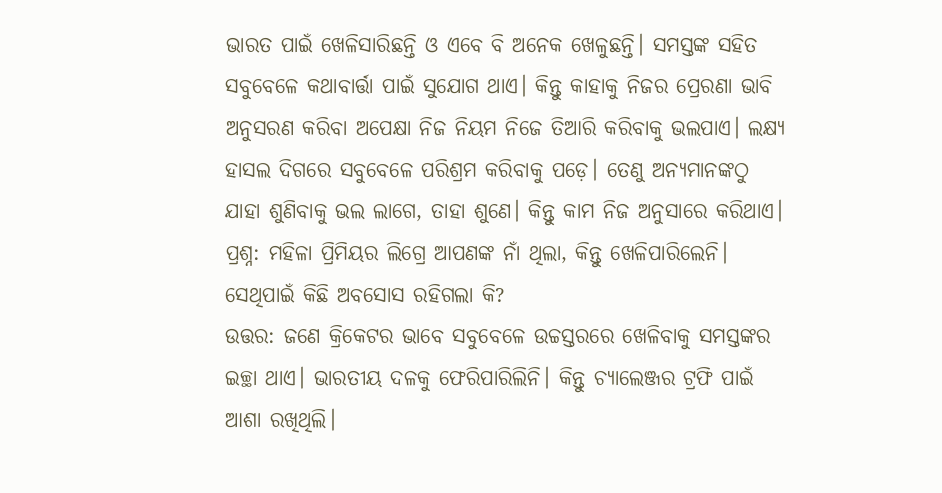ଭାରତ ପାଇଁ ଖେଳିସାରିଛନ୍ତି ଓ ଏବେ ବି ଅନେକ ଖେଳୁଛନ୍ତି। ସମସ୍ତଙ୍କ ସହିତ ସବୁବେଳେ କଥାବାର୍ତ୍ତା ପାଇଁ ସୁଯୋଗ ଥାଏ। କିନ୍ତୁ କାହାକୁ ନିଜର ପ୍ରେରଣା ଭାବି ଅନୁସରଣ କରିବା ଅପେକ୍ଷା ନିଜ ନିୟମ ନିଜେ ତିଆରି କରିବାକୁ ଭଲପାଏ। ଲକ୍ଷ୍ୟ ହାସଲ ଦିଗରେ ସବୁବେଳେ ପରିଶ୍ରମ କରିବାକୁ ପଡ଼େ। ତେଣୁ ଅନ୍ୟମାନଙ୍କଠୁ ଯାହା ଶୁଣିବାକୁ ଭଲ ଲାଗେ, ତାହା ଶୁଣେ। କିନ୍ତୁ କାମ ନିଜ ଅନୁସାରେ କରିଥାଏ।
ପ୍ରଶ୍ନ: ମହିଳା ପ୍ରିମିୟର ଲିଗ୍ରେ ଆପଣଙ୍କ ନାଁ ଥିଲା, କିନ୍ତୁ ଖେଳିପାରିଲେନି। ସେଥିପାଇଁ କିଛି ଅବସୋସ ରହିଗଲା କି?
ଉତ୍ତର: ଜଣେ କ୍ରିକେଟର ଭାବେ ସବୁବେଳେ ଉଚ୍ଚସ୍ତରରେ ଖେଳିବାକୁ ସମସ୍ତଙ୍କର ଇଚ୍ଛା ଥାଏ। ଭାରତୀୟ ଦଳକୁ ଫେରିପାରିଲିନି। କିନ୍ତୁ ଚ୍ୟାଲେଞ୍ଜର ଟ୍ରଫି ପାଇଁ ଆଶା ରଖିଥିଲି।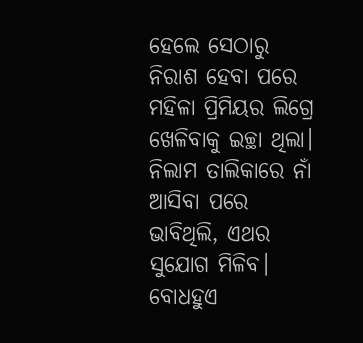ହେଲେ ସେଠାରୁ ନିରାଶ ହେବା ପରେ ମହିଳା ପ୍ରିମିୟର ଲିଗ୍ରେ ଖେଳିବାକୁ ଇଚ୍ଛା ଥିଲା। ନିଲାମ ତାଲିକାରେ ନାଁ ଆସିବା ପରେ ଭାବିଥିଲି, ଏଥର ସୁଯୋଗ ମିଳିବ। ବୋଧହୁଏ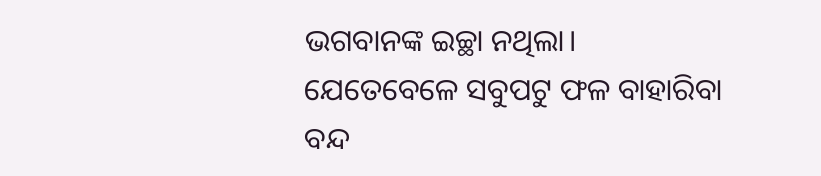ଭଗବାନଙ୍କ ଇଚ୍ଛା ନଥିଲା। ଯେତେବେଳେ ସବୁପଟୁ ଫଳ ବାହାରିବା ବନ୍ଦ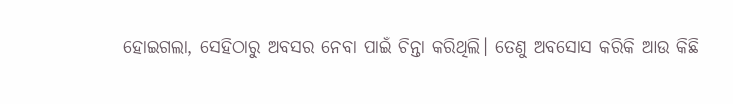ହୋଇଗଲା, ସେହିଠାରୁ ଅବସର ନେବା ପାଇଁ ଚିନ୍ତା କରିଥିଲି। ତେଣୁ ଅବସୋସ କରିକି ଆଉ କିଛି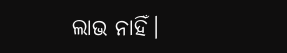ଲାଭ ନାହିଁ।